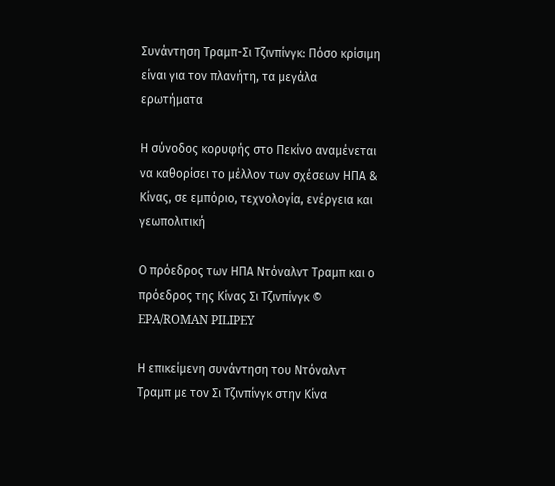Συνάντηση Τραμπ-Σι Τζινπίνγκ: Πόσο κρίσιμη είναι για τον πλανήτη, τα μεγάλα ερωτήματα

Η σύνοδος κορυφής στο Πεκίνο αναμένεται να καθορίσει το μέλλον των σχέσεων ΗΠΑ & Κίνας, σε εμπόριο, τεχνολογία, ενέργεια και γεωπολιτική

Ο πρόεδρος των ΗΠΑ Ντόναλντ Τραμπ και ο πρόεδρος της Κίνας Σι Τζινπίνγκ © EPA/ROMAN PILIPEY

Η επικείμενη συνάντηση του Ντόναλντ Τραμπ με τον Σι Τζινπίνγκ στην Κίνα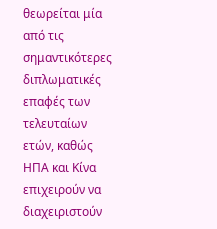θεωρείται μία από τις σημαντικότερες διπλωματικές επαφές των τελευταίων ετών, καθώς ΗΠΑ και Κίνα επιχειρούν να διαχειριστούν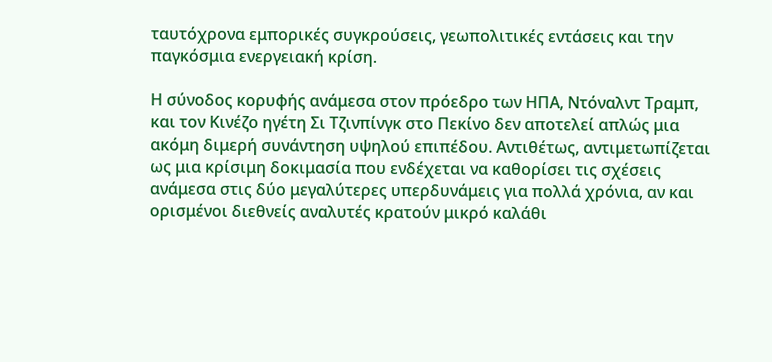ταυτόχρονα εμπορικές συγκρούσεις, γεωπολιτικές εντάσεις και την παγκόσμια ενεργειακή κρίση.

Η σύνοδος κορυφής ανάμεσα στον πρόεδρο των ΗΠΑ, Ντόναλντ Τραμπ, και τον Κινέζο ηγέτη Σι Τζινπίνγκ στο Πεκίνο δεν αποτελεί απλώς μια ακόμη διμερή συνάντηση υψηλού επιπέδου. Αντιθέτως, αντιμετωπίζεται ως μια κρίσιμη δοκιμασία που ενδέχεται να καθορίσει τις σχέσεις ανάμεσα στις δύο μεγαλύτερες υπερδυνάμεις για πολλά χρόνια, αν και ορισμένοι διεθνείς αναλυτές κρατούν μικρό καλάθι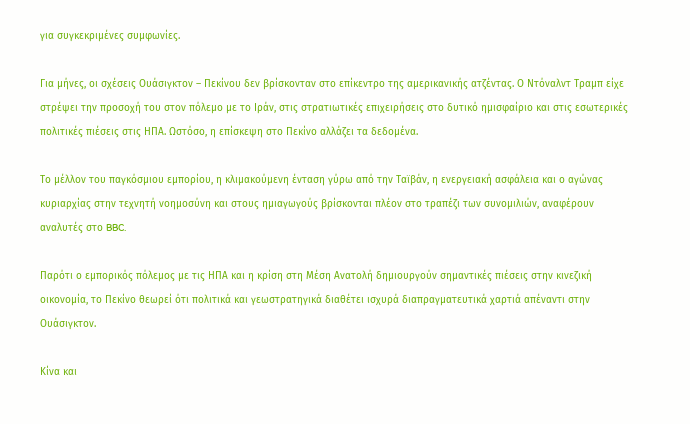για συγκεκριμένες συμφωνίες.

Για μήνες, οι σχέσεις Ουάσιγκτον – Πεκίνου δεν βρίσκονταν στο επίκεντρο της αμερικανικής ατζέντας. Ο Ντόναλντ Τραμπ είχε στρέψει την προσοχή του στον πόλεμο με το Ιράν, στις στρατιωτικές επιχειρήσεις στο δυτικό ημισφαίριο και στις εσωτερικές πολιτικές πιέσεις στις ΗΠΑ. Ωστόσο, η επίσκεψη στο Πεκίνο αλλάζει τα δεδομένα.

Το μέλλον του παγκόσμιου εμπορίου, η κλιμακούμενη ένταση γύρω από την Ταϊβάν, η ενεργειακή ασφάλεια και ο αγώνας κυριαρχίας στην τεχνητή νοημοσύνη και στους ημιαγωγούς βρίσκονται πλέον στο τραπέζι των συνομιλιών, αναφέρουν αναλυτές στο BBC.

Παρότι ο εμπορικός πόλεμος με τις ΗΠΑ και η κρίση στη Μέση Ανατολή δημιουργούν σημαντικές πιέσεις στην κινεζική οικονομία, το Πεκίνο θεωρεί ότι πολιτικά και γεωστρατηγικά διαθέτει ισχυρά διαπραγματευτικά χαρτιά απέναντι στην Ουάσιγκτον.

Κίνα και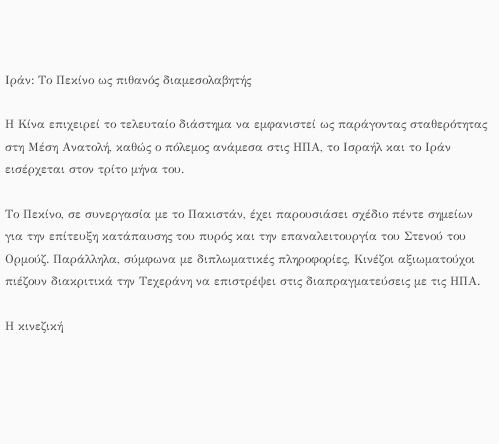Ιράν: Το Πεκίνο ως πιθανός διαμεσολαβητής

Η Κίνα επιχειρεί το τελευταίο διάστημα να εμφανιστεί ως παράγοντας σταθερότητας στη Μέση Ανατολή, καθώς ο πόλεμος ανάμεσα στις ΗΠΑ, το Ισραήλ και το Ιράν εισέρχεται στον τρίτο μήνα του.

Το Πεκίνο, σε συνεργασία με το Πακιστάν, έχει παρουσιάσει σχέδιο πέντε σημείων για την επίτευξη κατάπαυσης του πυρός και την επαναλειτουργία του Στενού του Ορμούζ. Παράλληλα, σύμφωνα με διπλωματικές πληροφορίες, Κινέζοι αξιωματούχοι πιέζουν διακριτικά την Τεχεράνη να επιστρέψει στις διαπραγματεύσεις με τις ΗΠΑ.

Η κινεζική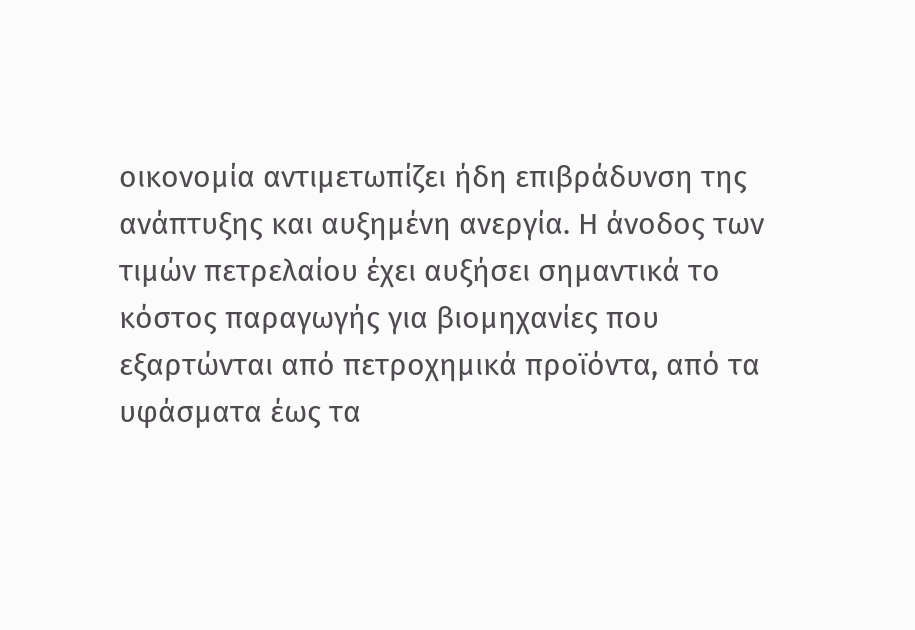οικονομία αντιμετωπίζει ήδη επιβράδυνση της ανάπτυξης και αυξημένη ανεργία. Η άνοδος των τιμών πετρελαίου έχει αυξήσει σημαντικά το κόστος παραγωγής για βιομηχανίες που εξαρτώνται από πετροχημικά προϊόντα, από τα υφάσματα έως τα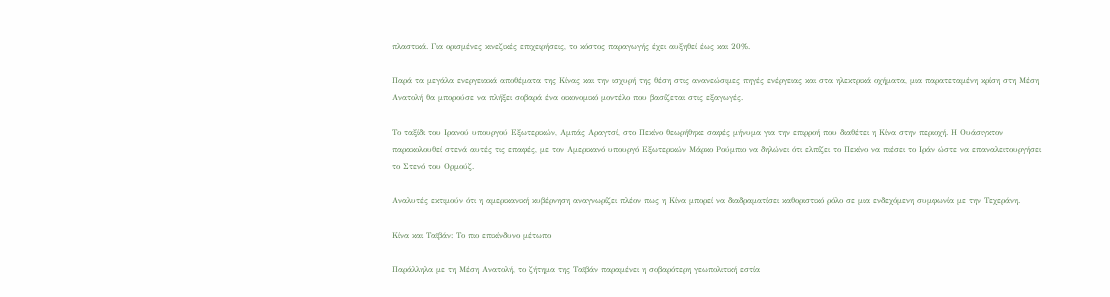πλαστικά. Για ορισμένες κινεζικές επιχειρήσεις, το κόστος παραγωγής έχει αυξηθεί έως και 20%.

Παρά τα μεγάλα ενεργειακά αποθέματα της Κίνας και την ισχυρή της θέση στις ανανεώσιμες πηγές ενέργειας και στα ηλεκτρικά οχήματα, μια παρατεταμένη κρίση στη Μέση Ανατολή θα μπορούσε να πλήξει σοβαρά ένα οικονομικό μοντέλο που βασίζεται στις εξαγωγές.

Το ταξίδι του Ιρανού υπουργού Εξωτερικών, Αμπάς Αραγτσί, στο Πεκίνο θεωρήθηκε σαφές μήνυμα για την επιρροή που διαθέτει η Κίνα στην περιοχή. Η Ουάσιγκτον παρακολουθεί στενά αυτές τις επαφές, με τον Αμερικανό υπουργό Εξωτερικών Μάρκο Ρούμπιο να δηλώνει ότι ελπίζει το Πεκίνο να πιέσει το Ιράν ώστε να επαναλειτουργήσει το Στενό του Ορμούζ.

Αναλυτές εκτιμούν ότι η αμερικανική κυβέρνηση αναγνωρίζει πλέον πως η Κίνα μπορεί να διαδραματίσει καθοριστικό ρόλο σε μια ενδεχόμενη συμφωνία με την Τεχεράνη.

Κίνα και Ταϊβάν: Το πιο επικίνδυνο μέτωπο

Παράλληλα με τη Μέση Ανατολή, το ζήτημα της Ταϊβάν παραμένει η σοβαρότερη γεωπολιτική εστία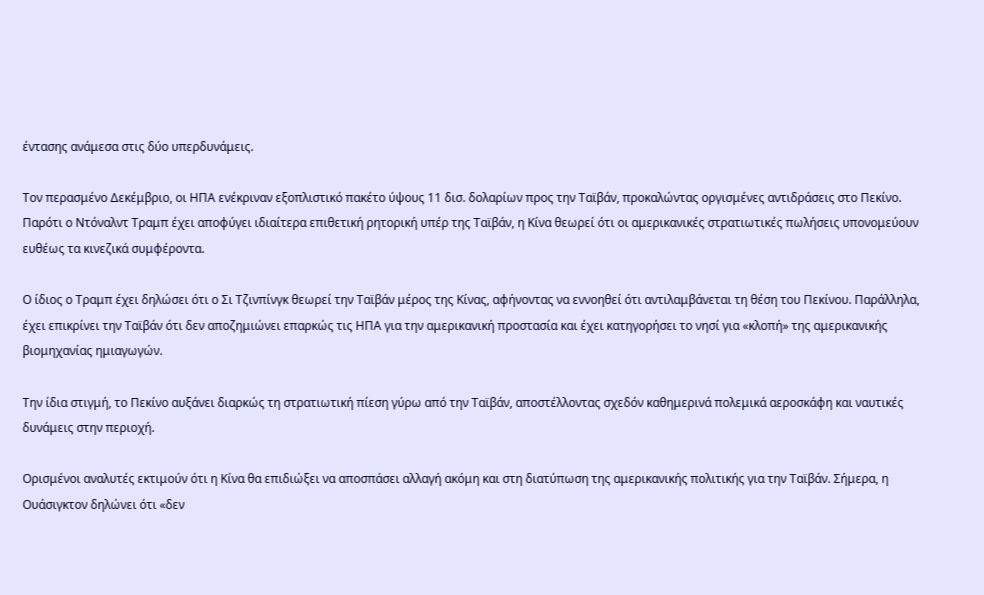έντασης ανάμεσα στις δύο υπερδυνάμεις.

Τον περασμένο Δεκέμβριο, οι ΗΠΑ ενέκριναν εξοπλιστικό πακέτο ύψους 11 δισ. δολαρίων προς την Ταϊβάν, προκαλώντας οργισμένες αντιδράσεις στο Πεκίνο. Παρότι ο Ντόναλντ Τραμπ έχει αποφύγει ιδιαίτερα επιθετική ρητορική υπέρ της Ταϊβάν, η Κίνα θεωρεί ότι οι αμερικανικές στρατιωτικές πωλήσεις υπονομεύουν ευθέως τα κινεζικά συμφέροντα.

Ο ίδιος ο Τραμπ έχει δηλώσει ότι ο Σι Τζινπίνγκ θεωρεί την Ταϊβάν μέρος της Κίνας, αφήνοντας να εννοηθεί ότι αντιλαμβάνεται τη θέση του Πεκίνου. Παράλληλα, έχει επικρίνει την Ταϊβάν ότι δεν αποζημιώνει επαρκώς τις ΗΠΑ για την αμερικανική προστασία και έχει κατηγορήσει το νησί για «κλοπή» της αμερικανικής βιομηχανίας ημιαγωγών.

Την ίδια στιγμή, το Πεκίνο αυξάνει διαρκώς τη στρατιωτική πίεση γύρω από την Ταϊβάν, αποστέλλοντας σχεδόν καθημερινά πολεμικά αεροσκάφη και ναυτικές δυνάμεις στην περιοχή.

Ορισμένοι αναλυτές εκτιμούν ότι η Κίνα θα επιδιώξει να αποσπάσει αλλαγή ακόμη και στη διατύπωση της αμερικανικής πολιτικής για την Ταϊβάν. Σήμερα, η Ουάσιγκτον δηλώνει ότι «δεν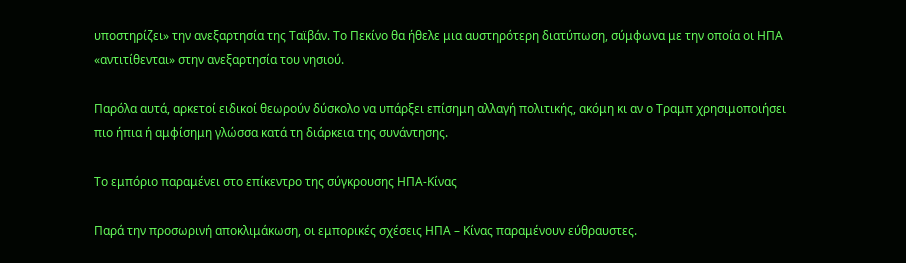υποστηρίζει» την ανεξαρτησία της Ταϊβάν. Το Πεκίνο θα ήθελε μια αυστηρότερη διατύπωση, σύμφωνα με την οποία οι ΗΠΑ «αντιτίθενται» στην ανεξαρτησία του νησιού.

Παρόλα αυτά, αρκετοί ειδικοί θεωρούν δύσκολο να υπάρξει επίσημη αλλαγή πολιτικής, ακόμη κι αν ο Τραμπ χρησιμοποιήσει πιο ήπια ή αμφίσημη γλώσσα κατά τη διάρκεια της συνάντησης.

Το εμπόριο παραμένει στο επίκεντρο της σύγκρουσης ΗΠΑ-Κίνας

Παρά την προσωρινή αποκλιμάκωση, οι εμπορικές σχέσεις ΗΠΑ – Κίνας παραμένουν εύθραυστες.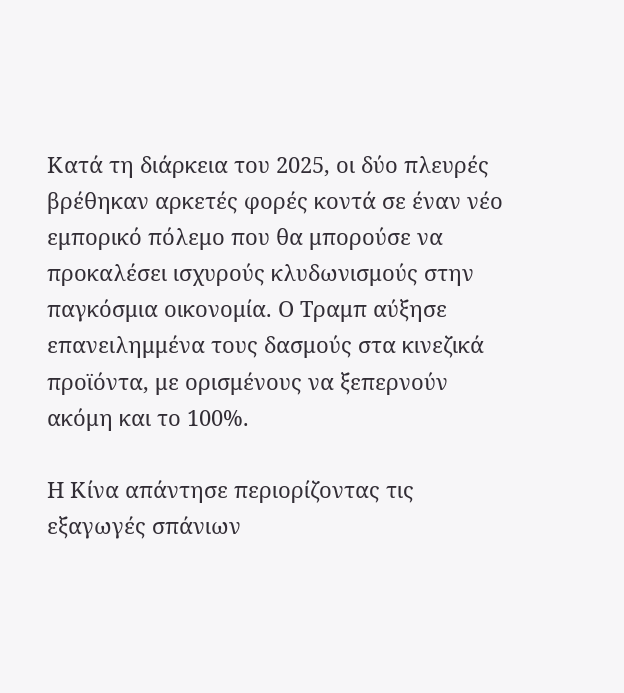Κατά τη διάρκεια του 2025, οι δύο πλευρές βρέθηκαν αρκετές φορές κοντά σε έναν νέο εμπορικό πόλεμο που θα μπορούσε να προκαλέσει ισχυρούς κλυδωνισμούς στην παγκόσμια οικονομία. Ο Τραμπ αύξησε επανειλημμένα τους δασμούς στα κινεζικά προϊόντα, με ορισμένους να ξεπερνούν ακόμη και το 100%.

Η Κίνα απάντησε περιορίζοντας τις εξαγωγές σπάνιων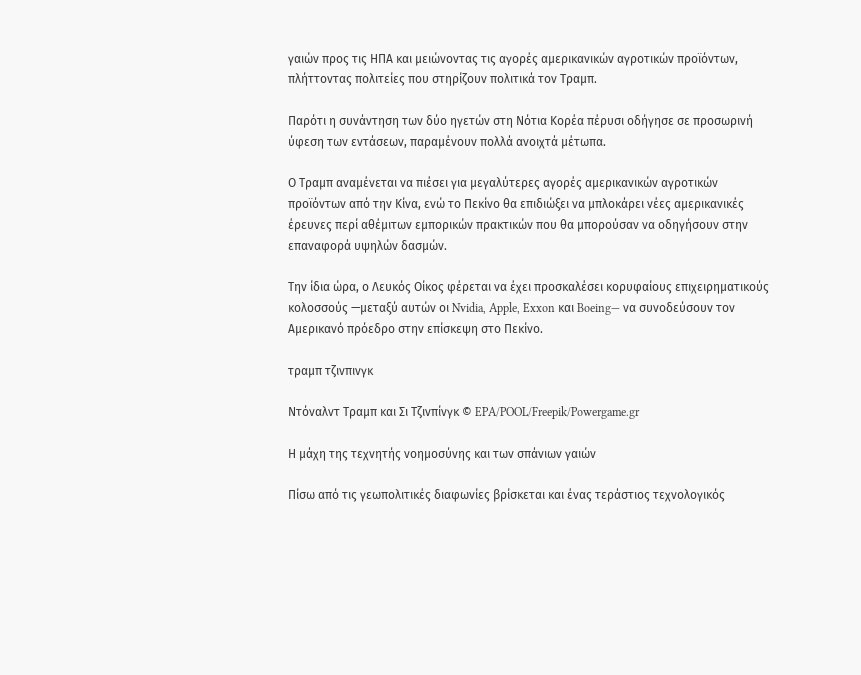γαιών προς τις ΗΠΑ και μειώνοντας τις αγορές αμερικανικών αγροτικών προϊόντων, πλήττοντας πολιτείες που στηρίζουν πολιτικά τον Τραμπ.

Παρότι η συνάντηση των δύο ηγετών στη Νότια Κορέα πέρυσι οδήγησε σε προσωρινή ύφεση των εντάσεων, παραμένουν πολλά ανοιχτά μέτωπα.

Ο Τραμπ αναμένεται να πιέσει για μεγαλύτερες αγορές αμερικανικών αγροτικών προϊόντων από την Κίνα, ενώ το Πεκίνο θα επιδιώξει να μπλοκάρει νέες αμερικανικές έρευνες περί αθέμιτων εμπορικών πρακτικών που θα μπορούσαν να οδηγήσουν στην επαναφορά υψηλών δασμών.

Την ίδια ώρα, ο Λευκός Οίκος φέρεται να έχει προσκαλέσει κορυφαίους επιχειρηματικούς κολοσσούς —μεταξύ αυτών οι Nvidia, Apple, Exxon και Boeing— να συνοδεύσουν τον Αμερικανό πρόεδρο στην επίσκεψη στο Πεκίνο.

τραμπ τζινπινγκ

Ντόναλντ Τραμπ και Σι Τζινπίνγκ © EPA/POOL/Freepik/Powergame.gr

Η μάχη της τεχνητής νοημοσύνης και των σπάνιων γαιών

Πίσω από τις γεωπολιτικές διαφωνίες βρίσκεται και ένας τεράστιος τεχνολογικός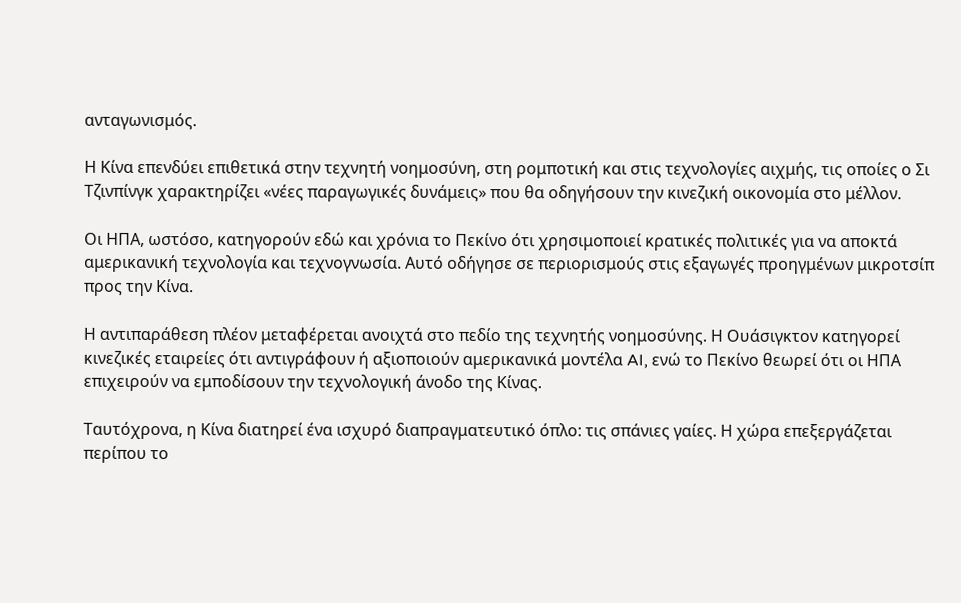ανταγωνισμός.

Η Κίνα επενδύει επιθετικά στην τεχνητή νοημοσύνη, στη ρομποτική και στις τεχνολογίες αιχμής, τις οποίες ο Σι Τζινπίνγκ χαρακτηρίζει «νέες παραγωγικές δυνάμεις» που θα οδηγήσουν την κινεζική οικονομία στο μέλλον.

Οι ΗΠΑ, ωστόσο, κατηγορούν εδώ και χρόνια το Πεκίνο ότι χρησιμοποιεί κρατικές πολιτικές για να αποκτά αμερικανική τεχνολογία και τεχνογνωσία. Αυτό οδήγησε σε περιορισμούς στις εξαγωγές προηγμένων μικροτσίπ προς την Κίνα.

Η αντιπαράθεση πλέον μεταφέρεται ανοιχτά στο πεδίο της τεχνητής νοημοσύνης. Η Ουάσιγκτον κατηγορεί κινεζικές εταιρείες ότι αντιγράφουν ή αξιοποιούν αμερικανικά μοντέλα AI, ενώ το Πεκίνο θεωρεί ότι οι ΗΠΑ επιχειρούν να εμποδίσουν την τεχνολογική άνοδο της Κίνας.

Ταυτόχρονα, η Κίνα διατηρεί ένα ισχυρό διαπραγματευτικό όπλο: τις σπάνιες γαίες. Η χώρα επεξεργάζεται περίπου το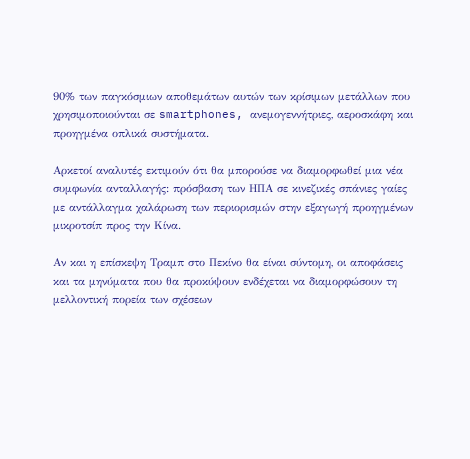90% των παγκόσμιων αποθεμάτων αυτών των κρίσιμων μετάλλων που χρησιμοποιούνται σε smartphones, ανεμογεννήτριες, αεροσκάφη και προηγμένα οπλικά συστήματα.

Αρκετοί αναλυτές εκτιμούν ότι θα μπορούσε να διαμορφωθεί μια νέα συμφωνία ανταλλαγής: πρόσβαση των ΗΠΑ σε κινεζικές σπάνιες γαίες με αντάλλαγμα χαλάρωση των περιορισμών στην εξαγωγή προηγμένων μικροτσίπ προς την Κίνα.

Αν και η επίσκεψη Τραμπ στο Πεκίνο θα είναι σύντομη, οι αποφάσεις και τα μηνύματα που θα προκύψουν ενδέχεται να διαμορφώσουν τη μελλοντική πορεία των σχέσεων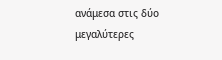ανάμεσα στις δύο μεγαλύτερες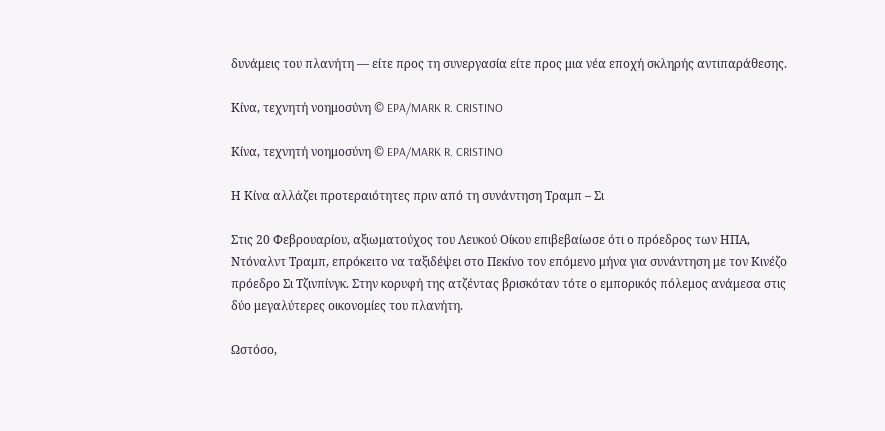δυνάμεις του πλανήτη — είτε προς τη συνεργασία είτε προς μια νέα εποχή σκληρής αντιπαράθεσης.

Κίνα, τεχνητή νοημοσύνη © EPA/MARK R. CRISTINO

Κίνα, τεχνητή νοημοσύνη © EPA/MARK R. CRISTINO

Η Κίνα αλλάζει προτεραιότητες πριν από τη συνάντηση Τραμπ – Σι

Στις 20 Φεβρουαρίου, αξιωματούχος του Λευκού Οίκου επιβεβαίωσε ότι ο πρόεδρος των ΗΠΑ, Ντόναλντ Τραμπ, επρόκειτο να ταξιδέψει στο Πεκίνο τον επόμενο μήνα για συνάντηση με τον Κινέζο πρόεδρο Σι Τζινπίνγκ. Στην κορυφή της ατζέντας βρισκόταν τότε ο εμπορικός πόλεμος ανάμεσα στις δύο μεγαλύτερες οικονομίες του πλανήτη.

Ωστόσο,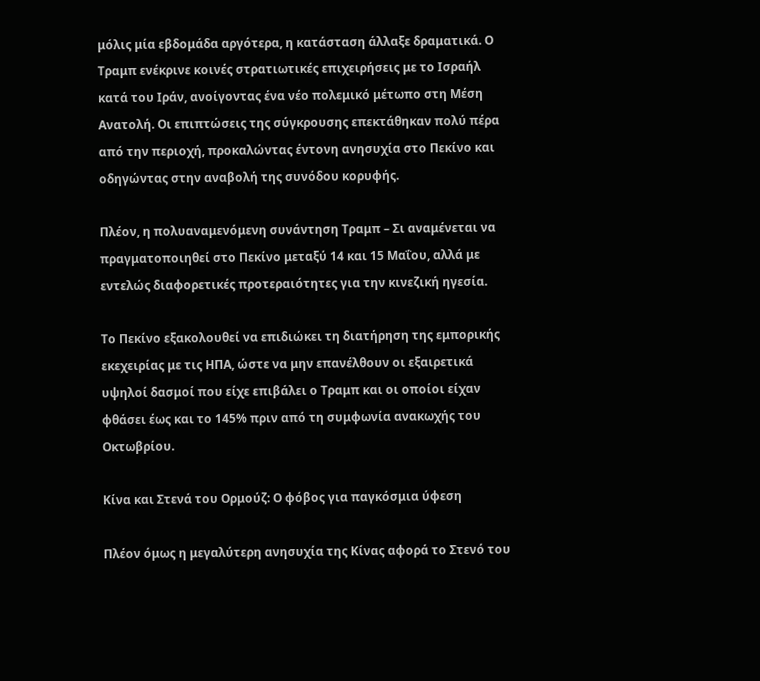μόλις μία εβδομάδα αργότερα, η κατάσταση άλλαξε δραματικά. Ο Τραμπ ενέκρινε κοινές στρατιωτικές επιχειρήσεις με το Ισραήλ κατά του Ιράν, ανοίγοντας ένα νέο πολεμικό μέτωπο στη Μέση Ανατολή. Οι επιπτώσεις της σύγκρουσης επεκτάθηκαν πολύ πέρα από την περιοχή, προκαλώντας έντονη ανησυχία στο Πεκίνο και οδηγώντας στην αναβολή της συνόδου κορυφής.

Πλέον, η πολυαναμενόμενη συνάντηση Τραμπ – Σι αναμένεται να πραγματοποιηθεί στο Πεκίνο μεταξύ 14 και 15 Μαΐου, αλλά με εντελώς διαφορετικές προτεραιότητες για την κινεζική ηγεσία.

Το Πεκίνο εξακολουθεί να επιδιώκει τη διατήρηση της εμπορικής εκεχειρίας με τις ΗΠΑ, ώστε να μην επανέλθουν οι εξαιρετικά υψηλοί δασμοί που είχε επιβάλει ο Τραμπ και οι οποίοι είχαν φθάσει έως και το 145% πριν από τη συμφωνία ανακωχής του Οκτωβρίου.

Κίνα και Στενά του Ορμούζ: Ο φόβος για παγκόσμια ύφεση

Πλέον όμως η μεγαλύτερη ανησυχία της Κίνας αφορά το Στενό του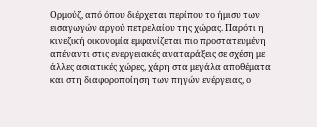Ορμούζ, από όπου διέρχεται περίπου το ήμισυ των εισαγωγών αργού πετρελαίου της χώρας. Παρότι η κινεζική οικονομία εμφανίζεται πιο προστατευμένη απέναντι στις ενεργειακές αναταράξεις σε σχέση με άλλες ασιατικές χώρες, χάρη στα μεγάλα αποθέματα και στη διαφοροποίηση των πηγών ενέργειας, ο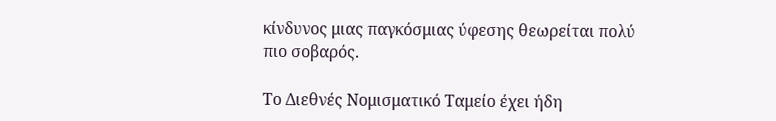κίνδυνος μιας παγκόσμιας ύφεσης θεωρείται πολύ πιο σοβαρός.

Το Διεθνές Νομισματικό Ταμείο έχει ήδη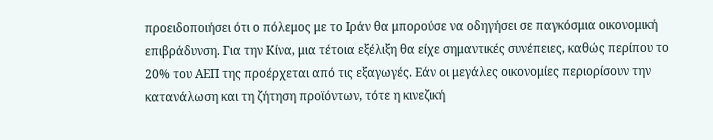προειδοποιήσει ότι ο πόλεμος με το Ιράν θα μπορούσε να οδηγήσει σε παγκόσμια οικονομική επιβράδυνση. Για την Κίνα, μια τέτοια εξέλιξη θα είχε σημαντικές συνέπειες, καθώς περίπου το 20% του ΑΕΠ της προέρχεται από τις εξαγωγές. Εάν οι μεγάλες οικονομίες περιορίσουν την κατανάλωση και τη ζήτηση προϊόντων, τότε η κινεζική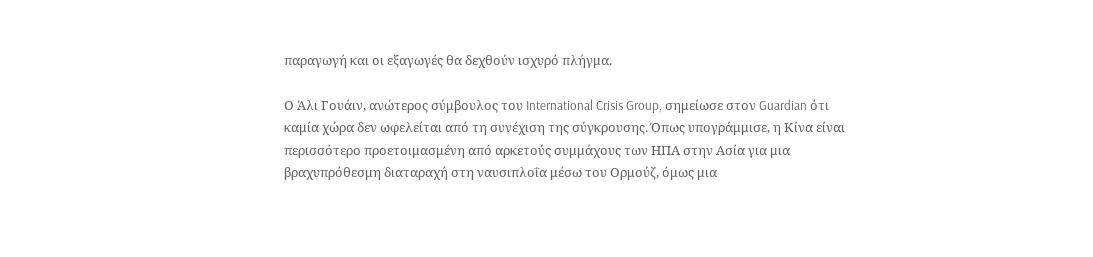παραγωγή και οι εξαγωγές θα δεχθούν ισχυρό πλήγμα.

Ο Άλι Γουάιν, ανώτερος σύμβουλος του International Crisis Group, σημείωσε στον Guardian ότι καμία χώρα δεν ωφελείται από τη συνέχιση της σύγκρουσης. Όπως υπογράμμισε, η Κίνα είναι περισσότερο προετοιμασμένη από αρκετούς συμμάχους των ΗΠΑ στην Ασία για μια βραχυπρόθεσμη διαταραχή στη ναυσιπλοΐα μέσω του Ορμούζ, όμως μια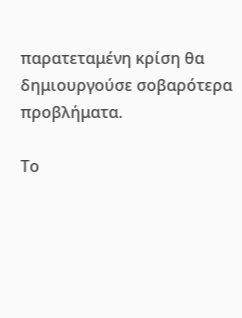παρατεταμένη κρίση θα δημιουργούσε σοβαρότερα προβλήματα.

Το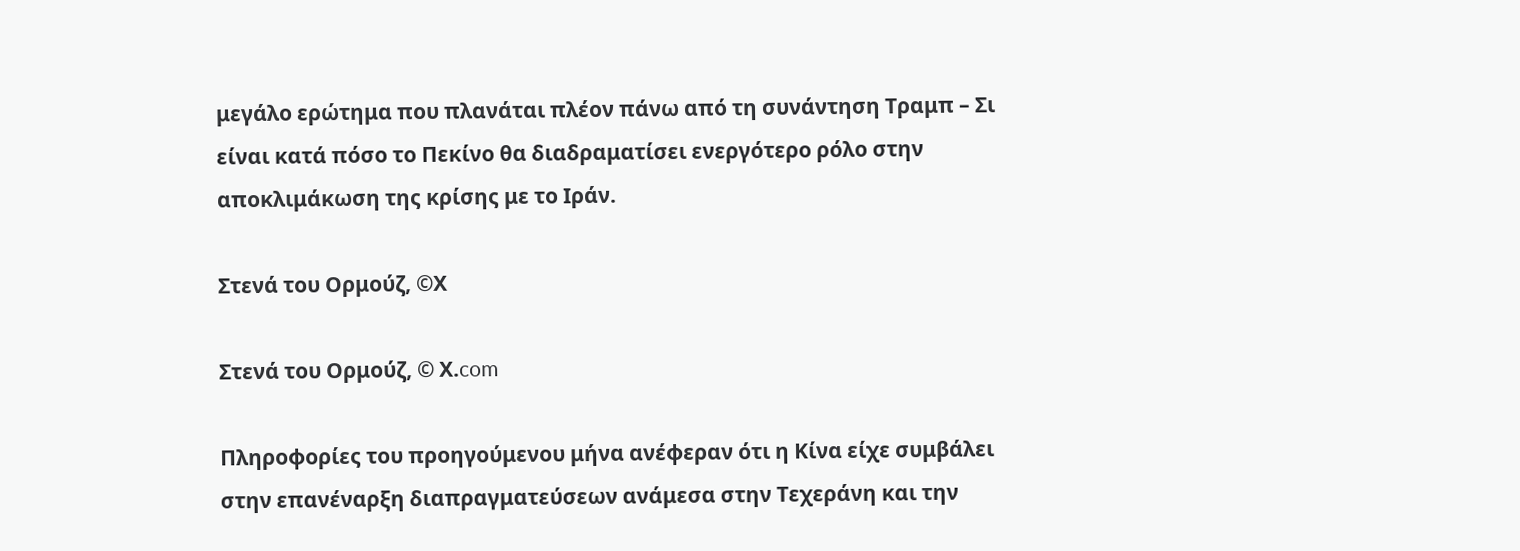μεγάλο ερώτημα που πλανάται πλέον πάνω από τη συνάντηση Τραμπ – Σι είναι κατά πόσο το Πεκίνο θα διαδραματίσει ενεργότερο ρόλο στην αποκλιμάκωση της κρίσης με το Ιράν.

Στενά του Ορμούζ, ©Χ

Στενά του Ορμούζ, © Χ.com

Πληροφορίες του προηγούμενου μήνα ανέφεραν ότι η Κίνα είχε συμβάλει στην επανέναρξη διαπραγματεύσεων ανάμεσα στην Τεχεράνη και την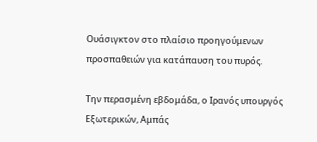Ουάσιγκτον στο πλαίσιο προηγούμενων προσπαθειών για κατάπαυση του πυρός.

Την περασμένη εβδομάδα, ο Ιρανός υπουργός Εξωτερικών, Αμπάς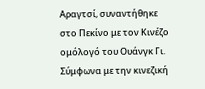Αραγτσί, συναντήθηκε στο Πεκίνο με τον Κινέζο ομόλογό του Ουάνγκ Γι. Σύμφωνα με την κινεζική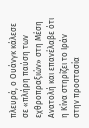πλευρά, ο Ουάνγκ κάλεσε σε «πλήρη παύση των εχθροπραξιών» στη Μέση Ανατολή και επανέλαβε ότι η Κίνα στηρίζει το Ιράν στην προστασία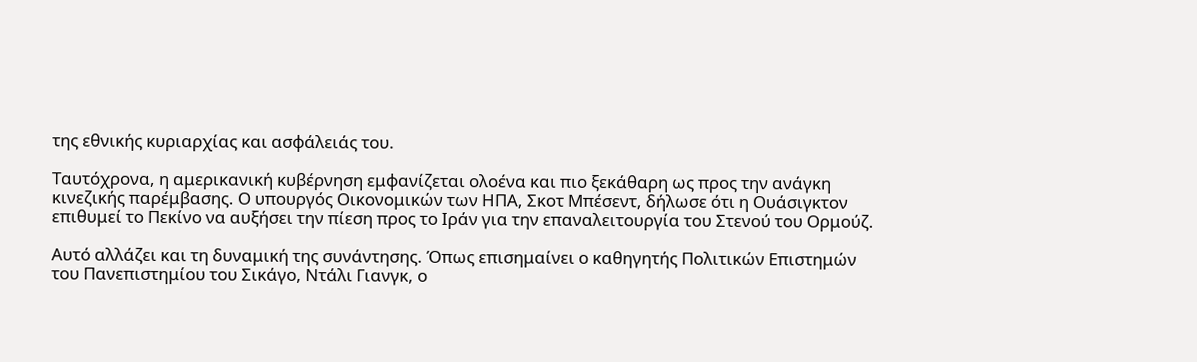της εθνικής κυριαρχίας και ασφάλειάς του.

Ταυτόχρονα, η αμερικανική κυβέρνηση εμφανίζεται ολοένα και πιο ξεκάθαρη ως προς την ανάγκη κινεζικής παρέμβασης. Ο υπουργός Οικονομικών των ΗΠΑ, Σκοτ Μπέσεντ, δήλωσε ότι η Ουάσιγκτον επιθυμεί το Πεκίνο να αυξήσει την πίεση προς το Ιράν για την επαναλειτουργία του Στενού του Ορμούζ.

Αυτό αλλάζει και τη δυναμική της συνάντησης. Όπως επισημαίνει ο καθηγητής Πολιτικών Επιστημών του Πανεπιστημίου του Σικάγο, Ντάλι Γιανγκ, ο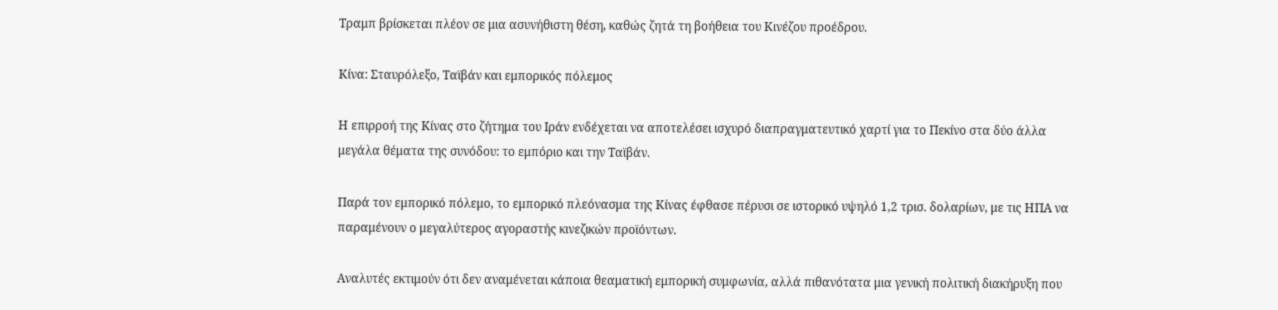Τραμπ βρίσκεται πλέον σε μια ασυνήθιστη θέση, καθώς ζητά τη βοήθεια του Κινέζου προέδρου.

Κίνα: Σταυρόλεξο, Ταϊβάν και εμπορικός πόλεμος

Η επιρροή της Κίνας στο ζήτημα του Ιράν ενδέχεται να αποτελέσει ισχυρό διαπραγματευτικό χαρτί για το Πεκίνο στα δύο άλλα μεγάλα θέματα της συνόδου: το εμπόριο και την Ταϊβάν.

Παρά τον εμπορικό πόλεμο, το εμπορικό πλεόνασμα της Κίνας έφθασε πέρυσι σε ιστορικό υψηλό 1,2 τρισ. δολαρίων, με τις ΗΠΑ να παραμένουν ο μεγαλύτερος αγοραστής κινεζικών προϊόντων.

Αναλυτές εκτιμούν ότι δεν αναμένεται κάποια θεαματική εμπορική συμφωνία, αλλά πιθανότατα μια γενική πολιτική διακήρυξη που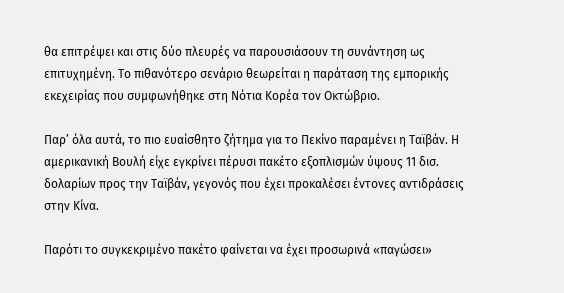θα επιτρέψει και στις δύο πλευρές να παρουσιάσουν τη συνάντηση ως επιτυχημένη. Το πιθανότερο σενάριο θεωρείται η παράταση της εμπορικής εκεχειρίας που συμφωνήθηκε στη Νότια Κορέα τον Οκτώβριο.

Παρ’ όλα αυτά, το πιο ευαίσθητο ζήτημα για το Πεκίνο παραμένει η Ταϊβάν. Η αμερικανική Βουλή είχε εγκρίνει πέρυσι πακέτο εξοπλισμών ύψους 11 δισ. δολαρίων προς την Ταϊβάν, γεγονός που έχει προκαλέσει έντονες αντιδράσεις στην Κίνα.

Παρότι το συγκεκριμένο πακέτο φαίνεται να έχει προσωρινά «παγώσει»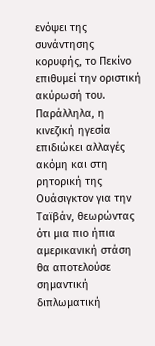ενόψει της συνάντησης κορυφής, το Πεκίνο επιθυμεί την οριστική ακύρωσή του. Παράλληλα, η κινεζική ηγεσία επιδιώκει αλλαγές ακόμη και στη ρητορική της Ουάσιγκτον για την Ταϊβάν, θεωρώντας ότι μια πιο ήπια αμερικανική στάση θα αποτελούσε σημαντική διπλωματική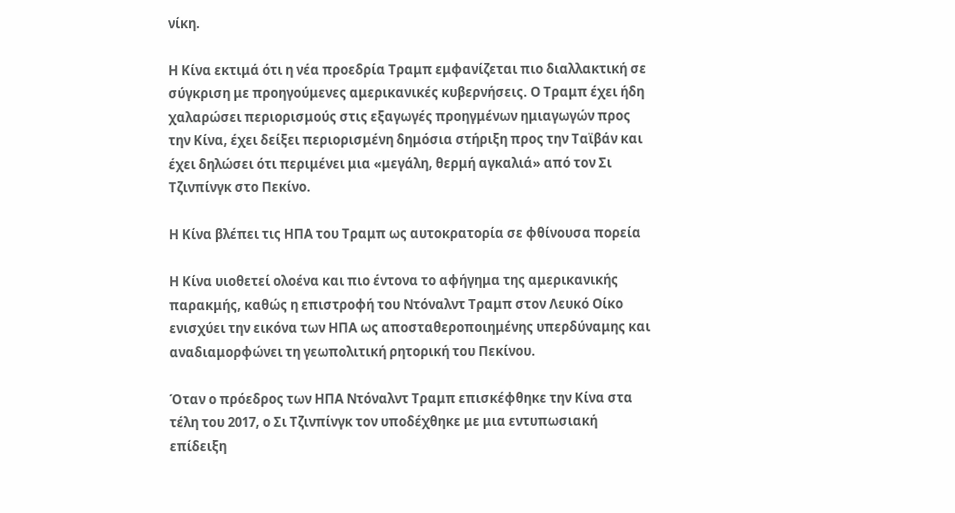νίκη.

Η Κίνα εκτιμά ότι η νέα προεδρία Τραμπ εμφανίζεται πιο διαλλακτική σε σύγκριση με προηγούμενες αμερικανικές κυβερνήσεις. Ο Τραμπ έχει ήδη χαλαρώσει περιορισμούς στις εξαγωγές προηγμένων ημιαγωγών προς την Κίνα, έχει δείξει περιορισμένη δημόσια στήριξη προς την Ταϊβάν και έχει δηλώσει ότι περιμένει μια «μεγάλη, θερμή αγκαλιά» από τον Σι Τζινπίνγκ στο Πεκίνο.

Η Κίνα βλέπει τις ΗΠΑ του Τραμπ ως αυτοκρατορία σε φθίνουσα πορεία

Η Κίνα υιοθετεί ολοένα και πιο έντονα το αφήγημα της αμερικανικής παρακμής, καθώς η επιστροφή του Ντόναλντ Τραμπ στον Λευκό Οίκο ενισχύει την εικόνα των ΗΠΑ ως αποσταθεροποιημένης υπερδύναμης και αναδιαμορφώνει τη γεωπολιτική ρητορική του Πεκίνου.

Όταν ο πρόεδρος των ΗΠΑ Ντόναλντ Τραμπ επισκέφθηκε την Κίνα στα τέλη του 2017, ο Σι Τζινπίνγκ τον υποδέχθηκε με μια εντυπωσιακή επίδειξη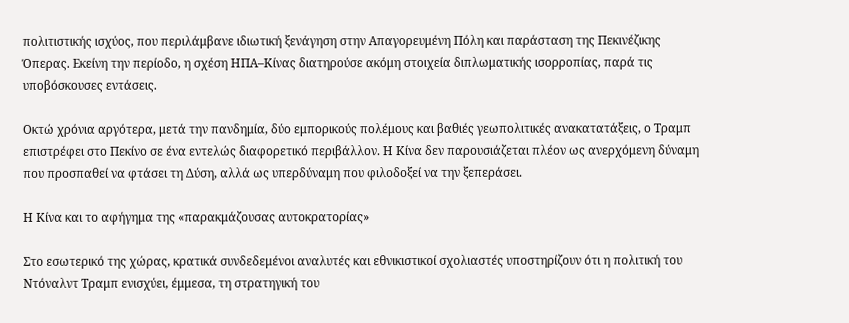πολιτιστικής ισχύος, που περιλάμβανε ιδιωτική ξενάγηση στην Απαγορευμένη Πόλη και παράσταση της Πεκινέζικης Όπερας. Εκείνη την περίοδο, η σχέση ΗΠΑ–Κίνας διατηρούσε ακόμη στοιχεία διπλωματικής ισορροπίας, παρά τις υποβόσκουσες εντάσεις.

Οκτώ χρόνια αργότερα, μετά την πανδημία, δύο εμπορικούς πολέμους και βαθιές γεωπολιτικές ανακατατάξεις, ο Τραμπ επιστρέφει στο Πεκίνο σε ένα εντελώς διαφορετικό περιβάλλον. Η Κίνα δεν παρουσιάζεται πλέον ως ανερχόμενη δύναμη που προσπαθεί να φτάσει τη Δύση, αλλά ως υπερδύναμη που φιλοδοξεί να την ξεπεράσει.

Η Κίνα και το αφήγημα της «παρακμάζουσας αυτοκρατορίας»

Στο εσωτερικό της χώρας, κρατικά συνδεδεμένοι αναλυτές και εθνικιστικοί σχολιαστές υποστηρίζουν ότι η πολιτική του Ντόναλντ Τραμπ ενισχύει, έμμεσα, τη στρατηγική του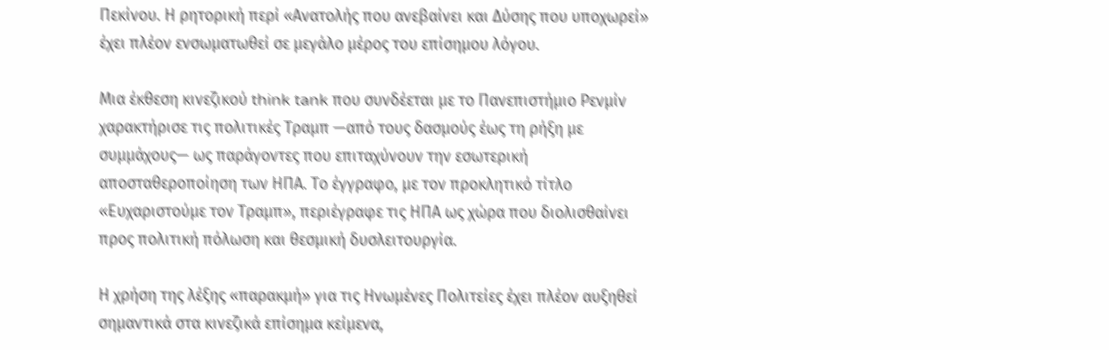Πεκίνου. Η ρητορική περί «Ανατολής που ανεβαίνει και Δύσης που υποχωρεί» έχει πλέον ενσωματωθεί σε μεγάλο μέρος του επίσημου λόγου.

Μια έκθεση κινεζικού think tank που συνδέεται με το Πανεπιστήμιο Ρενμίν χαρακτήρισε τις πολιτικές Τραμπ —από τους δασμούς έως τη ρήξη με συμμάχους— ως παράγοντες που επιταχύνουν την εσωτερική αποσταθεροποίηση των ΗΠΑ. Το έγγραφο, με τον προκλητικό τίτλο «Ευχαριστούμε τον Τραμπ», περιέγραφε τις ΗΠΑ ως χώρα που διολισθαίνει προς πολιτική πόλωση και θεσμική δυσλειτουργία.

Η χρήση της λέξης «παρακμή» για τις Ηνωμένες Πολιτείες έχει πλέον αυξηθεί σημαντικά στα κινεζικά επίσημα κείμενα,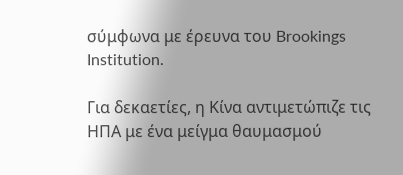σύμφωνα με έρευνα του Brookings Institution.

Για δεκαετίες, η Κίνα αντιμετώπιζε τις ΗΠΑ με ένα μείγμα θαυμασμού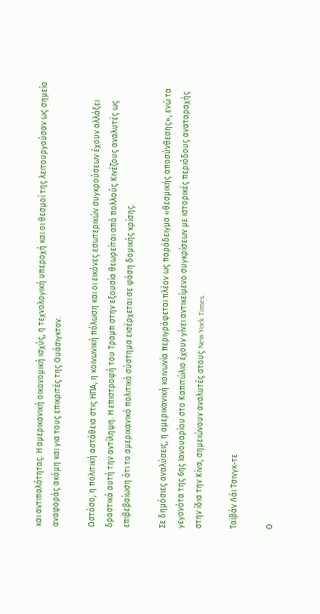και αντιπαλότητας. Η αμερικανική οικονομική ισχύς, η τεχνολογική υπεροχή και οι θεσμοί της λειτουργούσαν ως σημείο αναφοράς ακόμη και για τους επικριτές της Ουάσιγκτον.

Ωστόσο, η πολιτική αστάθεια στις ΗΠΑ, η κοινωνική πόλωση και οι εικόνες εσωτερικών συγκρούσεων έχουν αλλάξει δραστικά αυτή την αντίληψη. Η επιστροφή του Τραμπ στην εξουσία θεωρείται από πολλούς Κινέζους αναλυτές ως επιβεβαίωση ότι το αμερικανικό πολιτικό σύστημα εισέρχεται σε φάση δομικής κρίσης.

Σε δημόσιες αναλύσεις, η αμερικανική κοινωνία περιγράφεται πλέον ως παράδειγμα «θεσμικής αποσύνθεσης», ενώ τα γεγονότα της 6ης Ιανουαρίου στο Καπιτώλιο έχουν γίνει αντικείμενο συγκρίσεων με ιστορικές περιόδους αναταραχής στην ίδια την Κίνα, σημειώνουν αναλυτές στους New York Times.

Ταϊβάν Λάι Τσινγκ-τε

Ο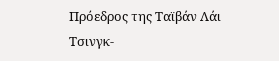Πρόεδρος της Ταϊβάν Λάι Τσινγκ-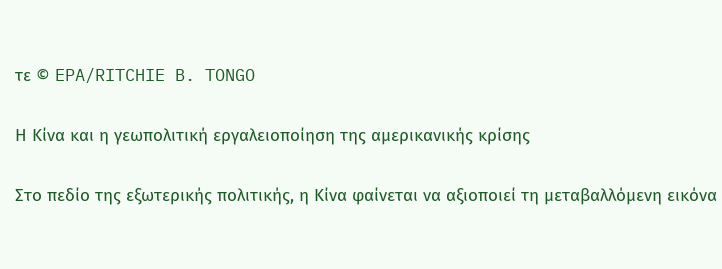τε © EPA/RITCHIE B. TONGO

Η Κίνα και η γεωπολιτική εργαλειοποίηση της αμερικανικής κρίσης

Στο πεδίο της εξωτερικής πολιτικής, η Κίνα φαίνεται να αξιοποιεί τη μεταβαλλόμενη εικόνα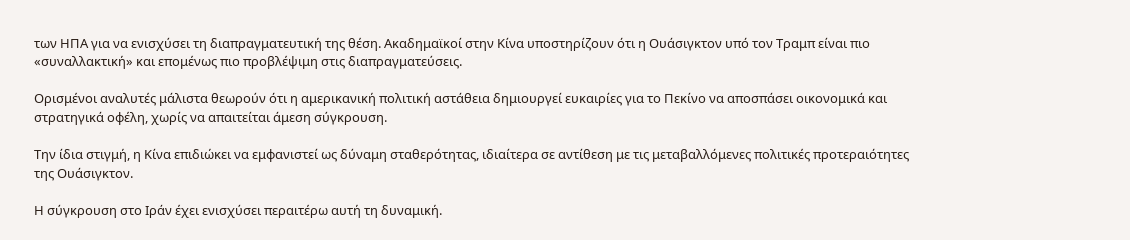των ΗΠΑ για να ενισχύσει τη διαπραγματευτική της θέση. Ακαδημαϊκοί στην Κίνα υποστηρίζουν ότι η Ουάσιγκτον υπό τον Τραμπ είναι πιο «συναλλακτική» και επομένως πιο προβλέψιμη στις διαπραγματεύσεις.

Ορισμένοι αναλυτές μάλιστα θεωρούν ότι η αμερικανική πολιτική αστάθεια δημιουργεί ευκαιρίες για το Πεκίνο να αποσπάσει οικονομικά και στρατηγικά οφέλη, χωρίς να απαιτείται άμεση σύγκρουση.

Την ίδια στιγμή, η Κίνα επιδιώκει να εμφανιστεί ως δύναμη σταθερότητας, ιδιαίτερα σε αντίθεση με τις μεταβαλλόμενες πολιτικές προτεραιότητες της Ουάσιγκτον.

Η σύγκρουση στο Ιράν έχει ενισχύσει περαιτέρω αυτή τη δυναμική.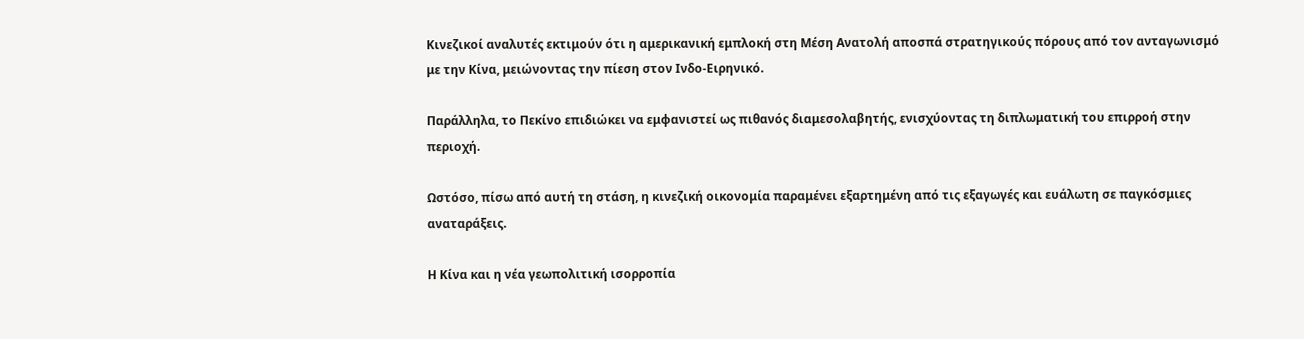Κινεζικοί αναλυτές εκτιμούν ότι η αμερικανική εμπλοκή στη Μέση Ανατολή αποσπά στρατηγικούς πόρους από τον ανταγωνισμό με την Κίνα, μειώνοντας την πίεση στον Ινδο-Ειρηνικό.

Παράλληλα, το Πεκίνο επιδιώκει να εμφανιστεί ως πιθανός διαμεσολαβητής, ενισχύοντας τη διπλωματική του επιρροή στην περιοχή.

Ωστόσο, πίσω από αυτή τη στάση, η κινεζική οικονομία παραμένει εξαρτημένη από τις εξαγωγές και ευάλωτη σε παγκόσμιες αναταράξεις.

Η Κίνα και η νέα γεωπολιτική ισορροπία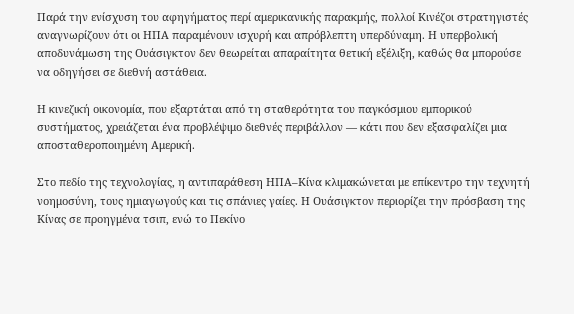Παρά την ενίσχυση του αφηγήματος περί αμερικανικής παρακμής, πολλοί Κινέζοι στρατηγιστές αναγνωρίζουν ότι οι ΗΠΑ παραμένουν ισχυρή και απρόβλεπτη υπερδύναμη. Η υπερβολική αποδυνάμωση της Ουάσιγκτον δεν θεωρείται απαραίτητα θετική εξέλιξη, καθώς θα μπορούσε να οδηγήσει σε διεθνή αστάθεια.

Η κινεζική οικονομία, που εξαρτάται από τη σταθερότητα του παγκόσμιου εμπορικού συστήματος, χρειάζεται ένα προβλέψιμο διεθνές περιβάλλον — κάτι που δεν εξασφαλίζει μια αποσταθεροποιημένη Αμερική.

Στο πεδίο της τεχνολογίας, η αντιπαράθεση ΗΠΑ–Κίνα κλιμακώνεται με επίκεντρο την τεχνητή νοημοσύνη, τους ημιαγωγούς και τις σπάνιες γαίες. Η Ουάσιγκτον περιορίζει την πρόσβαση της Κίνας σε προηγμένα τσιπ, ενώ το Πεκίνο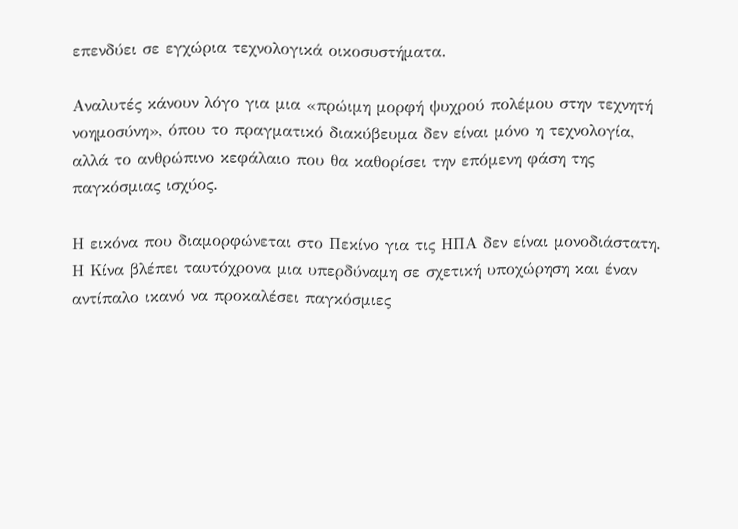επενδύει σε εγχώρια τεχνολογικά οικοσυστήματα.

Αναλυτές κάνουν λόγο για μια «πρώιμη μορφή ψυχρού πολέμου στην τεχνητή νοημοσύνη», όπου το πραγματικό διακύβευμα δεν είναι μόνο η τεχνολογία, αλλά το ανθρώπινο κεφάλαιο που θα καθορίσει την επόμενη φάση της παγκόσμιας ισχύος.

Η εικόνα που διαμορφώνεται στο Πεκίνο για τις ΗΠΑ δεν είναι μονοδιάστατη. Η Κίνα βλέπει ταυτόχρονα μια υπερδύναμη σε σχετική υποχώρηση και έναν αντίπαλο ικανό να προκαλέσει παγκόσμιες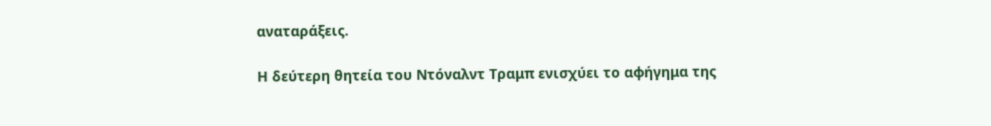αναταράξεις.

Η δεύτερη θητεία του Ντόναλντ Τραμπ ενισχύει το αφήγημα της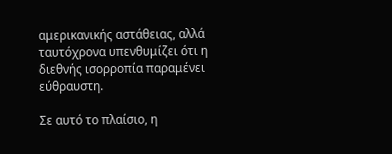αμερικανικής αστάθειας, αλλά ταυτόχρονα υπενθυμίζει ότι η διεθνής ισορροπία παραμένει εύθραυστη.

Σε αυτό το πλαίσιο, η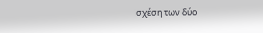σχέση των δύο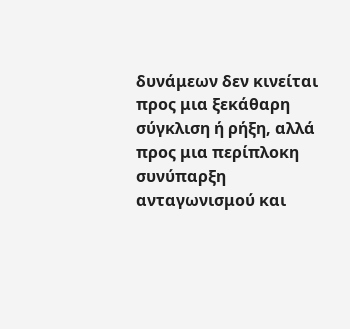δυνάμεων δεν κινείται προς μια ξεκάθαρη σύγκλιση ή ρήξη, αλλά προς μια περίπλοκη συνύπαρξη ανταγωνισμού και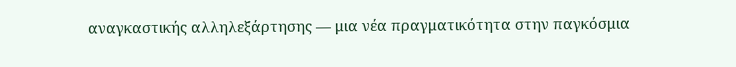αναγκαστικής αλληλεξάρτησης — μια νέα πραγματικότητα στην παγκόσμια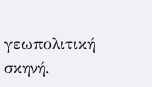γεωπολιτική σκηνή.